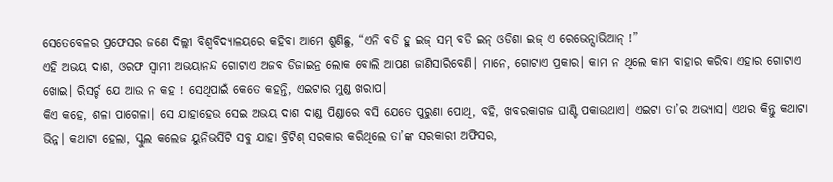ସେତେବେଳର ପ୍ରଫେସର ଜଣେ ଦିଲ୍ଲୀ ବିଶ୍ୱବିଦ୍ୟାଳୟରେ କହିବା ଆମେ ଶୁଣିଛୁ, “ଏନି ବଡି ହୁ ଇଜ୍ ସମ୍ ବଡି ଇନ୍ ଓଡିଶା ଇଜ୍ ଏ ରେଭେନ୍ସାଭିଆନ୍ !”
ଏହି ଅଭୟ ଦାଶ, ଓରଫ ସ୍ବାମୀ ଅଭୟାନନ୍ଦ ଗୋଟାଏ ଅଜବ ଡିଜାଇନ୍ର ଲୋକ ବୋଲି ଆପଣ ଜାଣିସାରିବେଣି। ମାନେ, ଗୋଟାଏ ପ୍ରକାର। କାମ ନ ଥିଲେ କାମ ବାହାର କରିବା ଏହାର ଗୋଟାଏ ଖୋଇ। ରିସର୍ଚ୍ଚ ଯେ ଆଉ ନ କହ ! ସେଥିପାଇଁ କେତେ କହନ୍ତି, ଏଇଟାର ମୁଣ୍ଡ ଖରାପ।
କିଏ କହେ, ଶଳା ପାଗେଳା। ସେ ଯାହାହେଉ ସେଇ ଅଭୟ ଦାଶ ଦାଣ୍ଡ ପିଣ୍ଡାରେ ବସି ଯେତେ ପୁରୁଣା ପୋଥି, ବହି, ଖବରକାଗଜ ଘାଣ୍ଟି ପକାଉଥାଏ। ଏଇଟା ତା’ର ଅଭ୍ୟାସ। ଏଥର କିନ୍ତୁ କଥାଟା ଭିନ୍ନ। କଥାଟା ହେଲା, ସ୍କୁଲ କଲେଜ ୟୁନିଭର୍ସିଟି ସବୁ ଯାହା ବ୍ରିଟିଶ୍ ସରକାର କରିଥିଲେ ତା’ଙ୍କ ସରକାରୀ ଅଫିସର,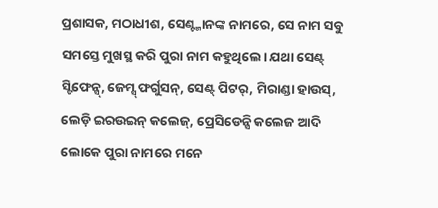ପ୍ରଶାସକ, ମଠାଧୀଶ, ସେଣ୍ଟ୍ମାନଙ୍କ ନାମରେ, ସେ ନାମ ସବୁ ସମସ୍ତେ ମୁଖସ୍ଥ କରି ପୁରା ନାମ କହୁଥିଲେ। ଯଥା ସେଣ୍ଟ୍ ସ୍ଟିଫେନ୍ସ୍, ଜେମ୍ସ୍ ଫର୍ଗୁସନ୍, ସେଣ୍ଟ୍ ପିଟର୍, ମିରାଣ୍ଡା ହାଉସ୍, ଲେଡ଼ି ଇରଉଇନ୍ କଲେଜ୍, ପ୍ରେସିଡେନ୍ସି କଲେଜ ଆଦି ଲୋକେ ପୁରା ନାମରେ ମନେ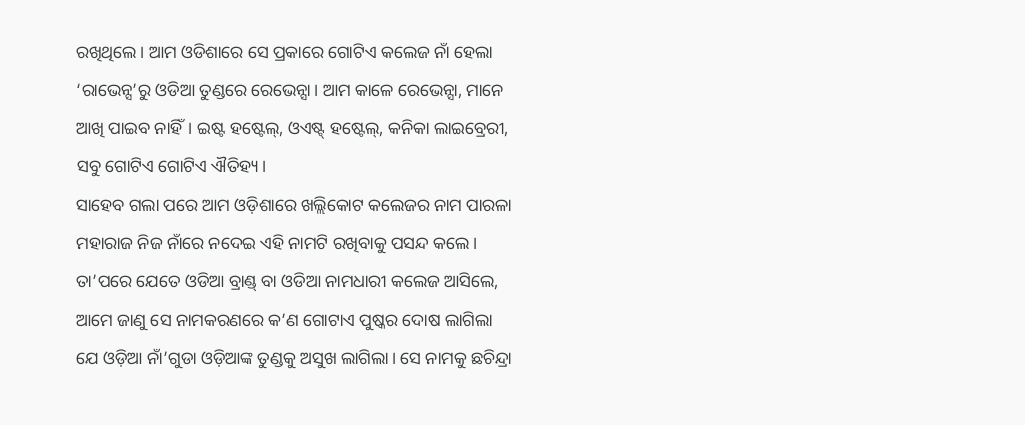ରଖିଥିଲେ। ଆମ ଓଡିଶାରେ ସେ ପ୍ରକାରେ ଗୋଟିଏ କଲେଜ ନାଁ ହେଲା ‘ରାଭେନ୍ସ’ରୁ ଓଡିଆ ତୁଣ୍ଡରେ ରେଭେନ୍ସା। ଆମ କାଳେ ରେଭେନ୍ସା, ମାନେ ଆଖି ପାଇବ ନାହିଁ। ଇଷ୍ଟ ହଷ୍ଟେଲ୍, ଓଏଷ୍ଟ୍ ହଷ୍ଟେଲ୍, କନିକା ଲାଇବ୍ରେରୀ, ସବୁ ଗୋଟିଏ ଗୋଟିଏ ଐତିହ୍ୟ।
ସାହେବ ଗଲା ପରେ ଆମ ଓଡ଼ିଶାରେ ଖଲ୍ଲିକୋଟ କଲେଜର ନାମ ପାରଳା ମହାରାଜ ନିଜ ନାଁରେ ନଦେଇ ଏହି ନାମଟି ରଖିବାକୁ ପସନ୍ଦ କଲେ। ତା’ପରେ ଯେତେ ଓଡିଆ ବ୍ରାଣ୍ଡ୍ ବା ଓଡିଆ ନାମଧାରୀ କଲେଜ ଆସିଲେ, ଆମେ ଜାଣୁ ସେ ନାମକରଣରେ କ’ଣ ଗୋଟାଏ ପୁଷ୍କର ଦୋଷ ଲାଗିଲା ଯେ ଓଡ଼ିଆ ନାଁ’ଗୁଡା ଓଡ଼ିଆଙ୍କ ତୁଣ୍ଡକୁ ଅସୁଖ ଲାଗିଲା। ସେ ନାମକୁ ଛଚିନ୍ଦ୍ରା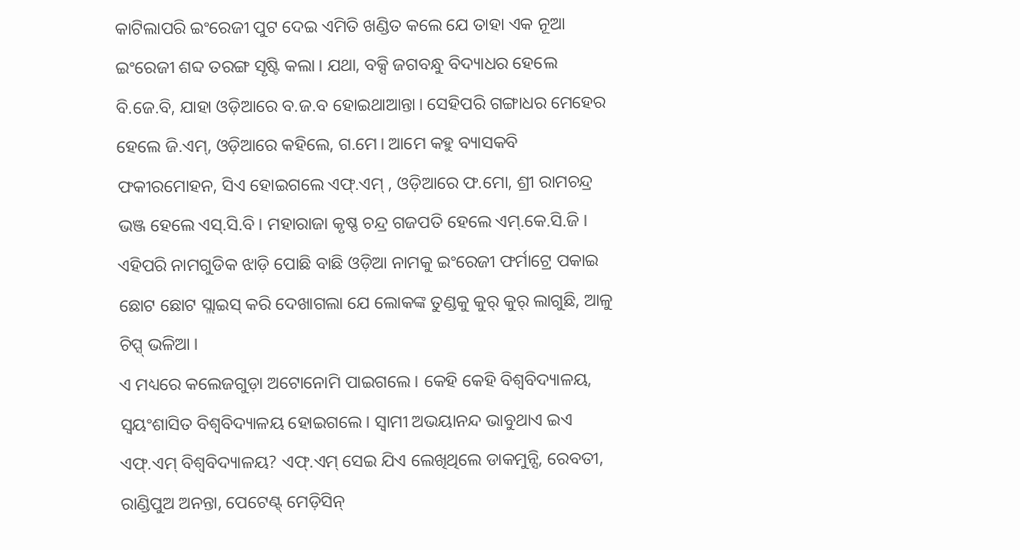କାଟିଲାପରି ଇଂରେଜୀ ପୁଟ ଦେଇ ଏମିତି ଖଣ୍ଡିତ କଲେ ଯେ ତାହା ଏକ ନୂଆ ଇଂରେଜୀ ଶବ୍ଦ ତରଙ୍ଗ ସୃଷ୍ଟି କଲା। ଯଥା, ବକ୍ସି ଜଗବନ୍ଧୁ ବିଦ୍ୟାଧର ହେଲେ ବି.ଜେ.ବି, ଯାହା ଓଡ଼ିଆରେ ବ.ଜ.ବ ହୋଇଥାଆନ୍ତା। ସେହିପରି ଗଙ୍ଗାଧର ମେହେର ହେଲେ ଜି.ଏମ୍, ଓଡ଼ିଆରେ କହିଲେ, ଗ.ମେ। ଆମେ କହୁ ବ୍ୟାସକବି ଫକୀରମୋହନ, ସିଏ ହୋଇଗଲେ ଏଫ୍.ଏମ୍ , ଓଡ଼ିଆରେ ଫ.ମୋ, ଶ୍ରୀ ରାମଚନ୍ଦ୍ର ଭଞ୍ଜ ହେଲେ ଏସ୍.ସି.ବି। ମହାରାଜା କୃଷ୍ଣ ଚନ୍ଦ୍ର ଗଜପତି ହେଲେ ଏମ୍.କେ.ସି.ଜି। ଏହିପରି ନାମଗୁଡିକ ଝାଡ଼ି ପୋଛି ବାଛି ଓଡ଼ିଆ ନାମକୁ ଇଂରେଜୀ ଫର୍ମାଟ୍ରେ ପକାଇ ଛୋଟ ଛୋଟ ସ୍ଲାଇସ୍ କରି ଦେଖାଗଲା ଯେ ଲୋକଙ୍କ ତୁଣ୍ଡକୁ କୁର୍ କୁର୍ ଲାଗୁଛି, ଆଳୁ ଚିପ୍ସ୍ ଭଳିଆ।
ଏ ମଧ୍ୟରେ କଲେଜଗୁଡ଼ା ଅଟୋନୋମି ପାଇଗଲେ। କେହି କେହି ବିଶ୍ୱବିଦ୍ୟାଳୟ, ସ୍ୱୟଂଶାସିତ ବିଶ୍ୱବିଦ୍ୟାଳୟ ହୋଇଗଲେ। ସ୍ବାମୀ ଅଭୟାନନ୍ଦ ଭାବୁଥାଏ ଇଏ ଏଫ୍.ଏମ୍ ବିଶ୍ୱବିଦ୍ୟାଳୟ? ଏଫ୍.ଏମ୍ ସେଇ ଯିଏ ଲେଖିଥିଲେ ଡାକମୁନ୍ସି, ରେବତୀ, ରାଣ୍ଡିପୁଅ ଅନନ୍ତା, ପେଟେଣ୍ଟ୍ ମେଡ଼ିସିନ୍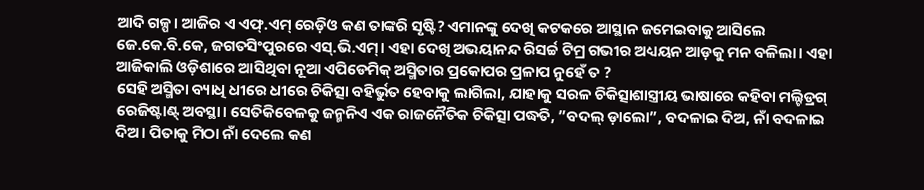ଆଦି ଗଳ୍ପ। ଆଜିର ଏ ଏଫ୍.ଏମ୍ ରେଡ଼ିଓ କଣ ତାଙ୍କରି ସୃଷ୍ଟି? ଏମାନଙ୍କୁ ଦେଖି କଟକରେ ଆସ୍ଥାନ ଜମେଇବାକୁ ଆସିଲେ ଜେ.କେ.ବି.କେ, ଜଗତସିଂପୁରରେ ଏସ୍.ଭି.ଏମ୍। ଏହା ଦେଖି ଅଭୟାନନ୍ଦ ରିସର୍ଚ୍ଚ ଟିମ୍ର ଗଭୀର ଅଧ୍ୟୟନ ଆଡ଼କୁ ମନ ବଳିଲା। ଏହା ଆଜିକାଲି ଓଡ଼ିଶାରେ ଆସିଥିବା ନୂଆ ଏପିଡେମିକ୍ ଅସ୍ମିତାର ପ୍ରକୋପର ପ୍ରଳାପ ନୁହେଁ ତ ?
ସେହି ଅସ୍ମିତା ବ୍ୟାଧି ଧୀରେ ଧୀରେ ଚିକିତ୍ସା ବହିର୍ଭୁତ ହେବାକୁ ଲାଗିଲା, ଯାହାକୁ ସରଳ ଚିକିତ୍ସାଶାସ୍ତ୍ରୀୟ ଭାଷାରେ କହିବା ମଲ୍ଟିଡ୍ରଗ୍ ରେଜିଷ୍ଟାଣ୍ଟ୍ ଅବସ୍ଥା। ସେତିକିବେଳକୁ ଜନ୍ମନିଏ ଏକ ରାଜନୈତିକ ଚିକିତ୍ସା ପଦ୍ଧତି, ”ବଦଲ୍ ଡ଼ାଲୋ”, ବଦଳାଇ ଦିଅ, ନାଁ ବଦଳାଇ ଦିଅ। ପିତାକୁ ମିଠା ନାଁ ଦେଲେ କଣ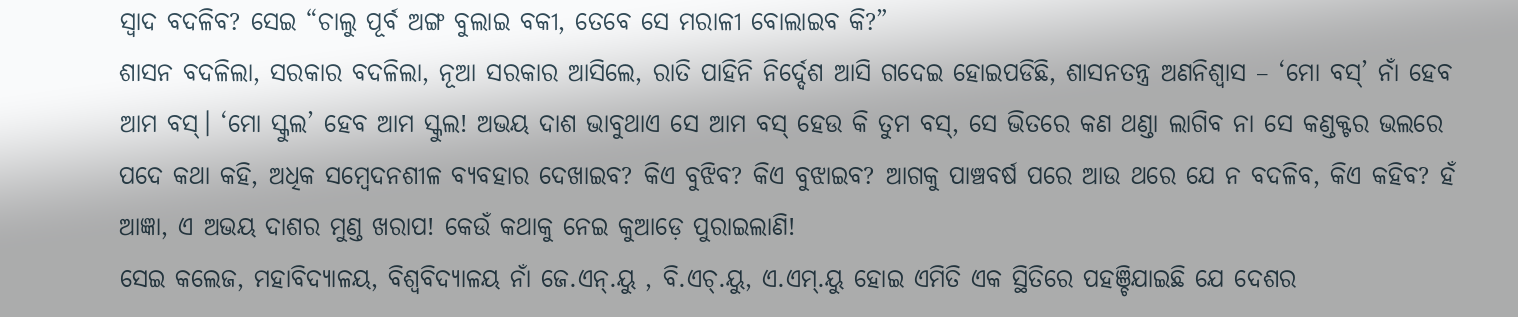ସ୍ବାଦ ବଦଳିବ? ସେଇ “ଚାଲୁ ପୂର୍ବ ଅଙ୍ଗ ବୁଲାଇ ବକୀ, ତେବେ ସେ ମରାଳୀ ବୋଲାଇବ କି?”
ଶାସନ ବଦଳିଲା, ସରକାର ବଦଳିଲା, ନୂଆ ସରକାର ଆସିଲେ, ରାତି ପାହିନି ନିର୍ଦ୍ଦେଶ ଆସି ଗଦେଇ ହୋଇପଡିଛି, ଶାସନତନ୍ତ୍ର ଅଣନିଶ୍ବାସ – ‘ମୋ ବସ୍’ ନାଁ ହେବ ଆମ ବସ୍। ‘ମୋ ସ୍କୁଲ’ ହେବ ଆମ ସ୍କୁଲ! ଅଭୟ ଦାଶ ଭାବୁଥାଏ ସେ ଆମ ବସ୍ ହେଉ କି ତୁମ ବସ୍, ସେ ଭିତରେ କଣ ଥଣ୍ଡା ଲାଗିବ ନା ସେ କଣ୍ଡକ୍ଟର ଭଲରେ ପଦେ କଥା କହି, ଅଧିକ ସମ୍ବେଦନଶୀଳ ବ୍ୟବହାର ଦେଖାଇବ? କିଏ ବୁଝିବ? କିଏ ବୁଝାଇବ? ଆଗକୁ ପାଞ୍ଚବର୍ଷ ପରେ ଆଉ ଥରେ ଯେ ନ ବଦଳିବ, କିଏ କହିବ? ହଁ ଆଜ୍ଞା, ଏ ଅଭୟ ଦାଶର ମୁଣ୍ଡ ଖରାପ! କେଉଁ କଥାକୁ ନେଇ କୁଆଡ଼େ ପୁରାଇଲାଣି!
ସେଇ କଲେଜ, ମହାବିଦ୍ୟାଳୟ, ବିଶ୍ୱବିଦ୍ୟାଳୟ ନାଁ ଜେ.ଏନ୍.ୟୁ , ବି.ଏଚ୍.ୟୁ, ଏ.ଏମ୍.ୟୁ ହୋଇ ଏମିତି ଏକ ସ୍ଥିତିରେ ପହଞ୍ଚିଯାଇଛି ଯେ ଦେଶର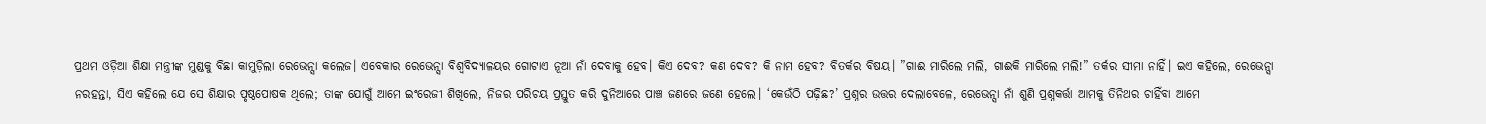ପ୍ରଥମ ଓଡ଼ିଆ ଶିକ୍ଷା ମନ୍ତ୍ରୀଙ୍କ ମୁଣ୍ଡକୁ ବିଛା କାମୁଡ଼ିଲା ରେଭେନ୍ସା କଲେଜ। ଏବେକାର ରେଭେନ୍ସା ବିଶ୍ୱବିଦ୍ୟାଳୟର ଗୋଟାଏ ନୂଆ ନାଁ ଦେବାକୁ ହେବ। କିଏ ଦେବ? କଣ ଦେବ? କି ନାମ ହେବ? ବିତର୍କର ବିଷୟ। ”ଗାଈ ମାରିଲେ ମଲି, ଗାଈକି ମାରିଲେ ମଲି!” ତର୍କର ସୀମା ନାହିଁ। ଇଏ କହିଲେ, ରେଭେନ୍ସା ନରହନ୍ତା, ସିଏ କହିଲେ ଯେ ସେ ଶିକ୍ଷାର ପୃଷ୍ଠପୋଷକ ଥିଲେ; ତାଙ୍କ ଯୋଗୁଁ ଆମେ ଇଂରେଜୀ ଶିଖିଲେ, ନିଜର ପରିଚୟ ପ୍ରସ୍ତୁତ କରି ଦୁନିଆରେ ପାଞ୍ଚ ଜଣରେ ଜଣେ ହେଲେ। ‘କେଉଁଠି ପଢ଼ିଛ?’ ପ୍ରଶ୍ନର ଉତ୍ତର ଦେଲାବେଳେ, ରେଭେନ୍ସା ନାଁ ଶୁଣି ପ୍ରଶ୍ନକର୍ତ୍ତା ଆମକୁ ତିନିଥର ଚାହିଁବା ଆମେ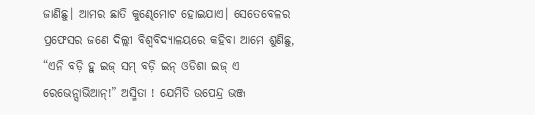ଜାଣିଛୁ। ଆମର ଛାତି କୁଣ୍ଢେମୋଟ ହୋଇଯାଏ। ସେତେବେଳର ପ୍ରଫେସର ଜଣେ ଦିଲ୍ଲୀ ବିଶ୍ୱବିଦ୍ୟାଳୟରେ କହିବା ଆମେ ଶୁଣିଛୁ, “ଏନି ବଡ଼ି ହୁ ଇଜ୍ ସମ୍ ବଡ଼ି ଇନ୍ ଓଡିଶା ଇଜ୍ ଏ ରେଭେନ୍ସାଭିଆନ୍!” ଅସ୍ମିତା ! ଯେମିତି ଉପେନ୍ଦ୍ର ଭଞ୍ଜ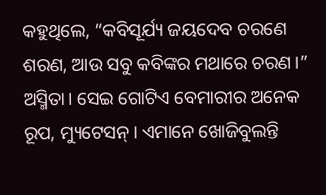କହୁଥିଲେ, “କବିସୂର୍ଯ୍ୟ ଜୟଦେବ ଚରଣେ ଶରଣ, ଆଉ ସବୁ କବିଙ୍କର ମଥାରେ ଚରଣ।” ଅସ୍ମିତା। ସେଇ ଗୋଟିଏ ବେମାରୀର ଅନେକ ରୂପ, ମ୍ୟୁଟେସନ୍। ଏମାନେ ଖୋଜିବୁଲନ୍ତି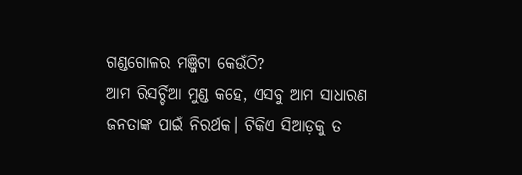ଗଣ୍ଡଗୋଳର ମଞ୍ଜିଟା କେଉଁଠି?
ଆମ ରିସର୍ଚ୍ଚିଆ ମୁଣ୍ଡ କହେ, ଏସବୁ ଆମ ସାଧାରଣ ଜନତାଙ୍କ ପାଇଁ ନିରର୍ଥକ। ଟିକିଏ ସିଆଡ଼କୁ ତ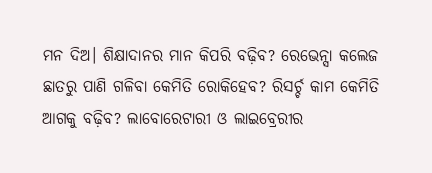ମନ ଦିଅ। ଶିକ୍ଷାଦାନର ମାନ କିପରି ବଢ଼ିବ? ରେଭେନ୍ସା କଲେଜ ଛାତରୁ ପାଣି ଗଳିବା କେମିତି ରୋକିହେବ? ରିସର୍ଚ୍ଚ କାମ କେମିତି ଆଗକୁ ବଢ଼ିବ? ଲାବୋରେଟାରୀ ଓ ଲାଇବ୍ରେରୀର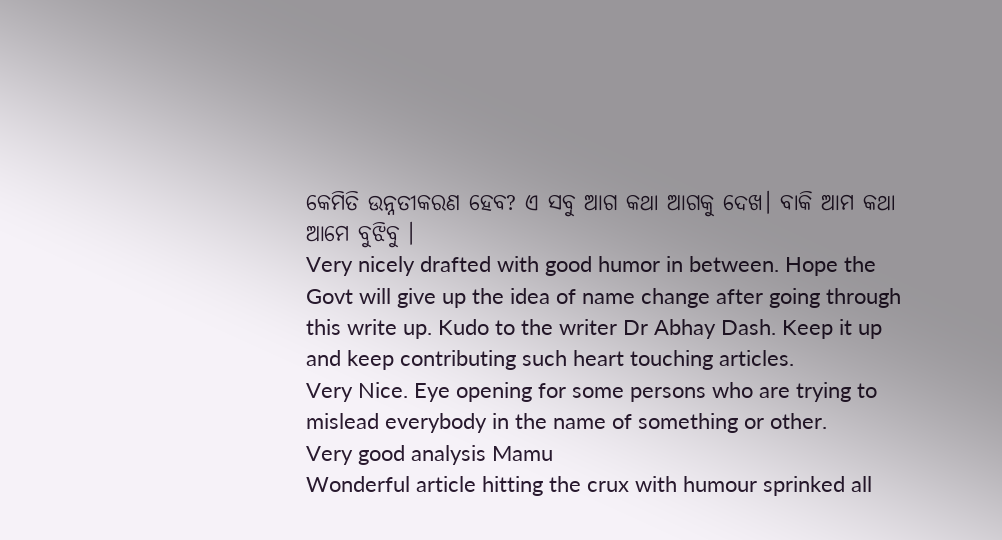କେମିତି ଉନ୍ନତୀକରଣ ହେବ? ଏ ସବୁ ଆଗ କଥା ଆଗକୁ ଦେଖ। ବାକି ଆମ କଥା ଆମେ ବୁଝିବୁ ।
Very nicely drafted with good humor in between. Hope the Govt will give up the idea of name change after going through this write up. Kudo to the writer Dr Abhay Dash. Keep it up and keep contributing such heart touching articles.
Very Nice. Eye opening for some persons who are trying to mislead everybody in the name of something or other.
Very good analysis Mamu
Wonderful article hitting the crux with humour sprinked all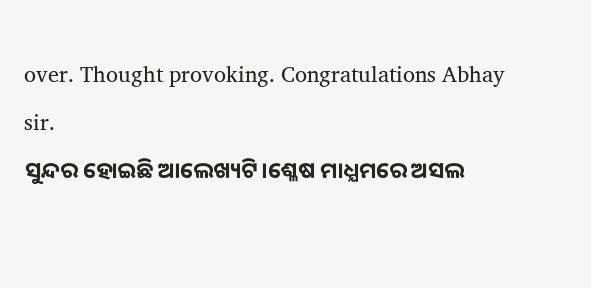over. Thought provoking. Congratulations Abhay sir.
ସୁନ୍ଦର ହୋଇଛି ଆଲେଖ୍ୟଟି।ଶ୍ଳେଷ ମାଧ୍ଯମରେ ଅସଲ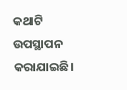କଥାଟି ଉପସ୍ଥାପନ କରାଯାଇଛି।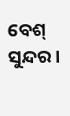ବେଶ୍ ସୁନ୍ଦର।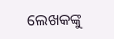ଲେଖକଙ୍କୁ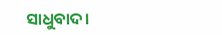ସାଧୁବାଦ।